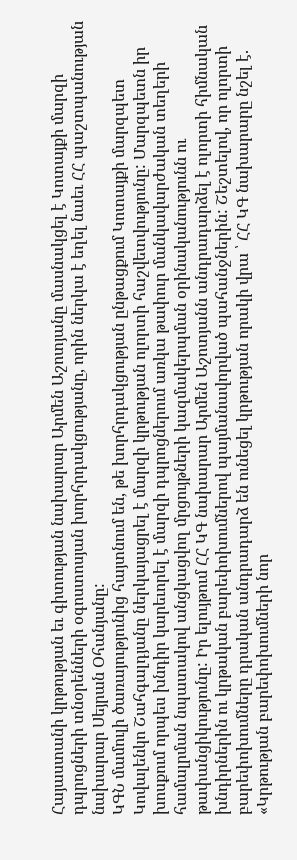Հայաստանի կրթության եւ գիտության նախարար Արմեն Աշոտյանը մասնակցել է Կոտայքի մարզի դպրոցների տնօրենների օգոստոսյան խորհրդակցությանը, որին ներկա է եղել նաեւ ՀՀ պաշտպանության նախարար Սեյրան Օհանյանը:
ԿԳՆ մամուլի ծառայությունից հայտնում են, թե խորհրդակցության ընթացքում Կոտայքի մարզպետ Կովալենկո Շահգալդյանը ներկայացրել է մարզի կրթության ոլորտի հաշվետվությունը: Մարզպետն իր խոսքում որպես խնդիր կարեւորել է մարզի դպրոցներում առկա թափուր մանկավարժական տեղերի համալրման նպատակով անցկացվող մրցույթների կազմակերպման օրինականությունն ու թափանցիկությունը: Իր ելույթում ՀՀ ԿԳ նախարար Արմեն Աշոտյանն անդրադարձել է ոլորտի հիմնական խնդիրներին ու կրթական բարեփոխումներով պայմանավորված պահանջներին: Շեշտելով, որ ոլորտի բարեփոխումները դրական անդրադարձ են ունեցել կրթության որակի վրա ՝ ՀՀ ԿԳ նախարարը նշել է. «Կրթության բարեփոխումների նոր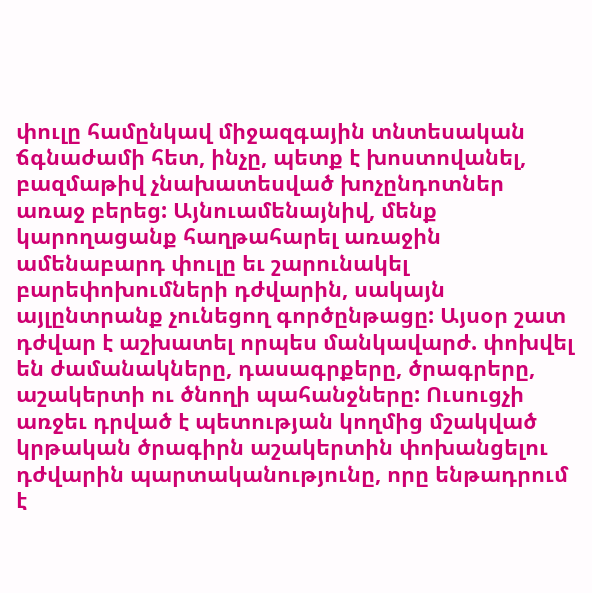փուլը համընկավ միջազգային տնտեսական ճգնաժամի հետ, ինչը, պետք է խոստովանել, բազմաթիվ չնախատեսված խոչընդոտներ առաջ բերեց: Այնուամենայնիվ, մենք կարողացանք հաղթահարել առաջին ամենաբարդ փուլը եւ շարունակել բարեփոխումների դժվարին, սակայն այլընտրանք չունեցող գործընթացը: Այսօր շատ դժվար է աշխատել որպես մանկավարժ. փոխվել են ժամանակները, դասագրքերը, ծրագրերը, աշակերտի ու ծնողի պահանջները: Ուսուցչի առջեւ դրված է պետության կողմից մշակված կրթական ծրագիրն աշակերտին փոխանցելու դժվարին պարտականությունը, որը ենթադրում է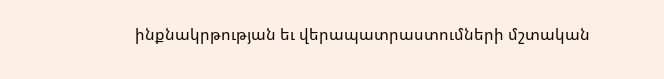ինքնակրթության եւ վերապատրաստումների մշտական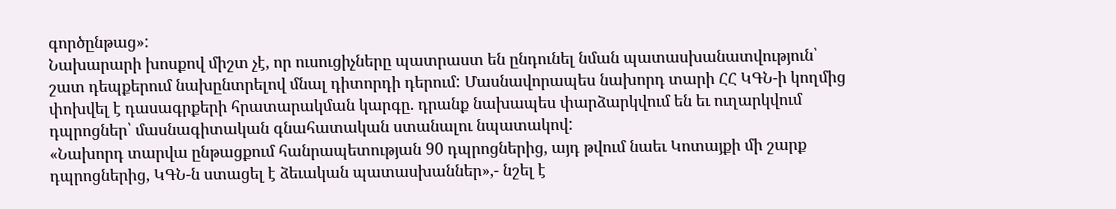գործընթաց»:
Նախարարի խոսքով միշտ չէ, որ ուսուցիչները պատրաստ են ընդունել նման պատասխանատվություն՝ շատ դեպքերում նախընտրելով մնալ դիտորդի դերում: Մասնավորապես նախորդ տարի ՀՀ ԿԳՆ-ի կողմից փոխվել է դասագրքերի հրատարակման կարգը. դրանք նախապես փարձարկվում են եւ ուղարկվում դպրոցներ՝ մասնագիտական գնահատական ստանալու նպատակով:
«Նախորդ տարվա ընթացքում հանրապետության 90 դպրոցներից, այդ թվում նաեւ Կոտայքի մի շարք դպրոցներից, ԿԳՆ-ն ստացել է ձեւական պատասխաններ»,- նշել է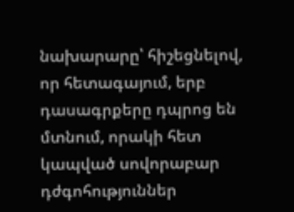նախարարը՝ հիշեցնելով, որ հետագայում, երբ դասագրքերը դպրոց են մտնում, որակի հետ կապված սովորաբար դժգոհություններ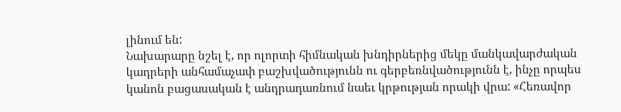լինում են:
Նախարարը նշել է, որ ոլորտի հիմնական խնդիրներից մեկը մանկավարժական կադրերի անհամաչափ բաշխվածությունն ու գերբեռնվածությունն է, ինչը որպես կանոն բացասական է անդրադառնում նաեւ կրթության որակի վրա: «Հեռավոր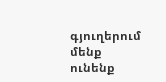գյուղերում մենք ունենք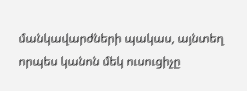մանկավարժների պակաս, այնտեղ որպես կանոն մեկ ուսուցիչը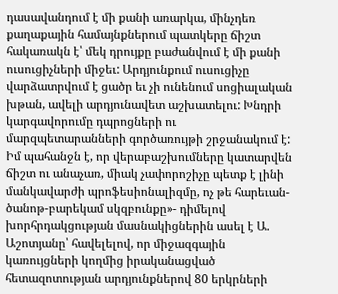դասավանդում է մի քանի առարկա, մինչդեռ քաղաքային համայնքներում պատկերը ճիշտ հակառակն է՝ մեկ դրույքը բաժանվում է մի քանի ուսուցիչների միջեւ: Արդյունքում ուսուցիչը վարձատրվում է ցածր եւ չի ունենում սոցիալական խթան, ավելի արդյունավետ աշխատելու: Խնդրի կարգավորումը դպրոցների ու մարզպետարանների գործառույթի շրջանակում է: Իմ պահանջն է, որ վերաբաշխումները կատարվեն ճիշտ ու անաչառ, միակ չափորոշիչը պետք է լինի մանկավարժի պրոֆեսիոնալիզմը, ոչ թե հարեւան-ծանոթ-բարեկամ սկզբունքը»- դիմելով խորհրդակցության մասնակիցներին ասել է Ա. Աշոտյանը՝ հավելելով, որ միջազգային կառույցների կողմից իրականացված հետազոտության արդյունքներով 80 երկրների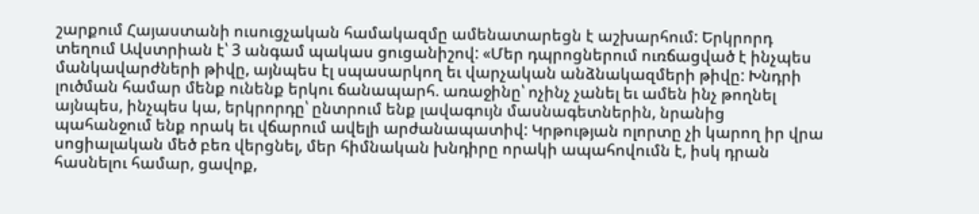շարքում Հայաստանի ուսուցչական համակազմը ամենատարեցն է աշխարհում: Երկրորդ տեղում Ավստրիան է՝ 3 անգամ պակաս ցուցանիշով: «Մեր դպրոցներում ուռճացված է ինչպես մանկավարժների թիվը, այնպես էլ սպասարկող եւ վարչական անձնակազմերի թիվը: Խնդրի լուծման համար մենք ունենք երկու ճանապարհ. առաջինը՝ ոչինչ չանել եւ ամեն ինչ թողնել այնպես, ինչպես կա, երկրորդը՝ ընտրում ենք լավագույն մասնագետներին, նրանից պահանջում ենք որակ եւ վճարում ավելի արժանապատիվ: Կրթության ոլորտը չի կարող իր վրա սոցիալական մեծ բեռ վերցնել, մեր հիմնական խնդիրը որակի ապահովումն է, իսկ դրան հասնելու համար, ցավոք,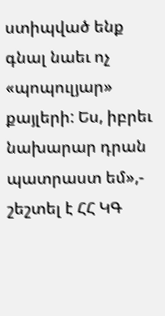ստիպված ենք գնալ նաեւ ոչ «պոպուլյար» քայլերի: Ես, իբրեւ նախարար դրան պատրաստ եմ»,- շեշտել է ՀՀ ԿԳ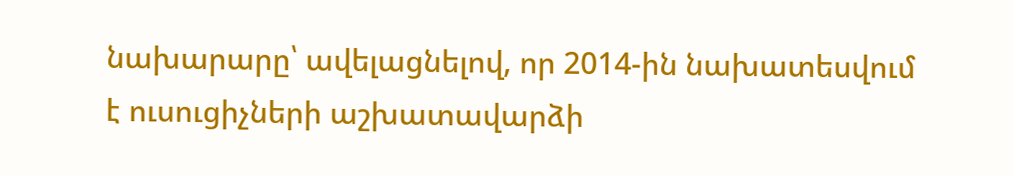նախարարը՝ ավելացնելով, որ 2014-ին նախատեսվում է ուսուցիչների աշխատավարձի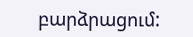բարձրացում: